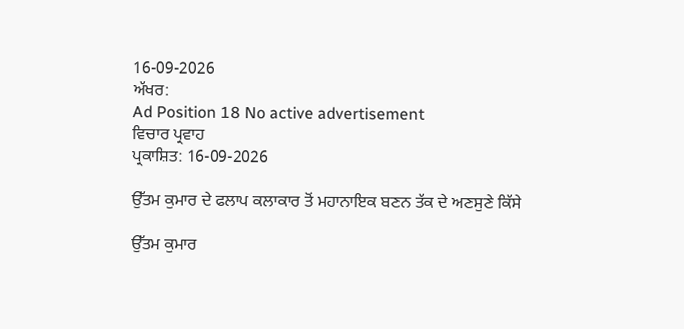16-09-2026
ਅੱਖਰ:
Ad Position 18 No active advertisement
ਵਿਚਾਰ ਪ੍ਰਵਾਹ
ਪ੍ਰਕਾਸ਼ਿਤ: 16-09-2026

ਉੱਤਮ ਕੁਮਾਰ ਦੇ ਫਲਾਪ ਕਲਾਕਾਰ ਤੋਂ ਮਹਾਨਾਇਕ ਬਣਨ ਤੱਕ ਦੇ ਅਣਸੁਣੇ ਕਿੱਸੇ

ਉੱਤਮ ਕੁਮਾਰ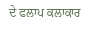ਦੇ ਫਲਾਪ ਕਲਾਕਾਰ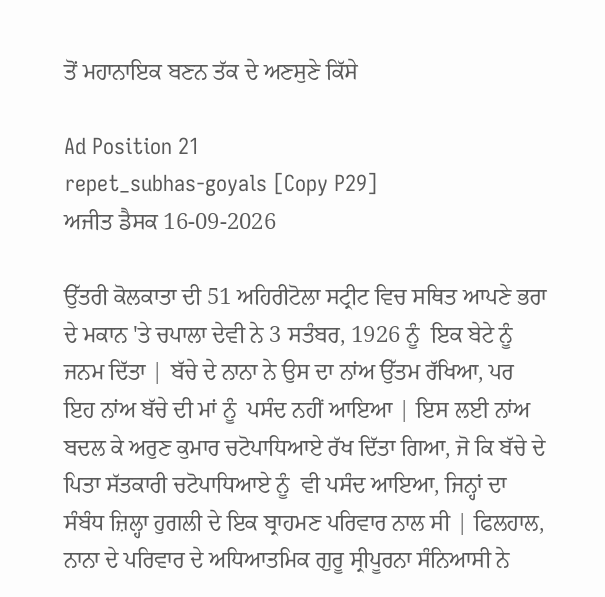ਤੋਂ ਮਹਾਨਾਇਕ ਬਣਨ ਤੱਕ ਦੇ ਅਣਸੁਣੇ ਕਿੱਸੇ

Ad Position 21
repet_subhas-goyals [Copy P29]
ਅਜੀਤ ਡੈਸਕ 16-09-2026

ਉੱਤਰੀ ਕੋਲਕਾਤਾ ਦੀ 51 ਅਹਿਰੀਟੋਲਾ ਸਟ੍ਰੀਟ ਵਿਚ ਸਥਿਤ ਆਪਣੇ ਭਰਾ ਦੇ ਮਕਾਨ 'ਤੇ ਚਪਾਲਾ ਦੇਵੀ ਨੇ 3 ਸਤੰਬਰ, 1926 ਨੂੰ  ਇਕ ਬੇਟੇ ਨੂੰ  ਜਨਮ ਦਿੱਤਾ | ਬੱਚੇ ਦੇ ਨਾਨਾ ਨੇ ਉਸ ਦਾ ਨਾਂਅ ਉੱਤਮ ਰੱਖਿਆ, ਪਰ ਇਹ ਨਾਂਅ ਬੱਚੇ ਦੀ ਮਾਂ ਨੂੰ  ਪਸੰਦ ਨਹੀਂ ਆਇਆ | ਇਸ ਲਈ ਨਾਂਅ ਬਦਲ ਕੇ ਅਰੁਣ ਕੁਮਾਰ ਚਟੋਪਾਧਿਆਏ ਰੱਖ ਦਿੱਤਾ ਗਿਆ, ਜੋ ਕਿ ਬੱਚੇ ਦੇ ਪਿਤਾ ਸੱਤਕਾਰੀ ਚਟੋਪਾਧਿਆਏ ਨੂੰ  ਵੀ ਪਸੰਦ ਆਇਆ, ਜਿਨ੍ਹਾਂ ਦਾ ਸੰਬੰਧ ਜ਼ਿਲ੍ਹਾ ਹੁਗਲੀ ਦੇ ਇਕ ਬ੍ਰਾਹਮਣ ਪਰਿਵਾਰ ਨਾਲ ਸੀ | ਫਿਲਹਾਲ, ਨਾਨਾ ਦੇ ਪਰਿਵਾਰ ਦੇ ਅਧਿਆਤਮਿਕ ਗੁਰੂ ਸ੍ਰੀਪੂਰਨਾ ਸੰਨਿਆਸੀ ਨੇ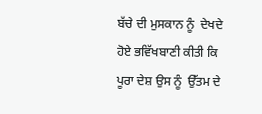ਬੱਚੇ ਦੀ ਮੁਸਕਾਨ ਨੂੰ  ਦੇਖਦੇ ਹੋਏ ਭਵਿੱਖਬਾਣੀ ਕੀਤੀ ਕਿ ਪੂਰਾ ਦੇਸ਼ ਉਸ ਨੂੰ  ਉੱਤਮ ਦੇ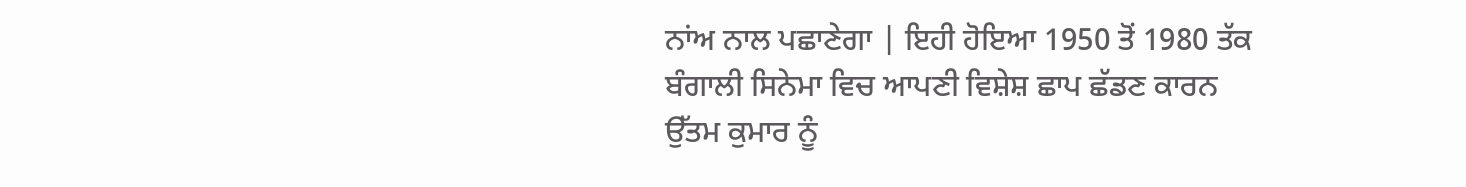ਨਾਂਅ ਨਾਲ ਪਛਾਣੇਗਾ | ਇਹੀ ਹੋਇਆ 1950 ਤੋਂ 1980 ਤੱਕ ਬੰਗਾਲੀ ਸਿਨੇਮਾ ਵਿਚ ਆਪਣੀ ਵਿਸ਼ੇਸ਼ ਛਾਪ ਛੱਡਣ ਕਾਰਨ ਉੱਤਮ ਕੁਮਾਰ ਨੂੰ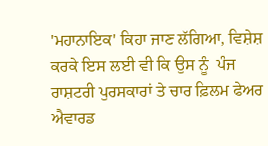'ਮਹਾਨਾਇਕ' ਕਿਹਾ ਜਾਣ ਲੱਗਿਆ, ਵਿਸ਼ੇਸ਼ ਕਰਕੇ ਇਸ ਲਈ ਵੀ ਕਿ ਉਸ ਨੂੰ  ਪੰਜ ਰਾਸ਼ਟਰੀ ਪੁਰਸਕਾਰਾਂ ਤੇ ਚਾਰ ਫ਼ਿਲਮ ਫੇਅਰ ਐਵਾਰਡ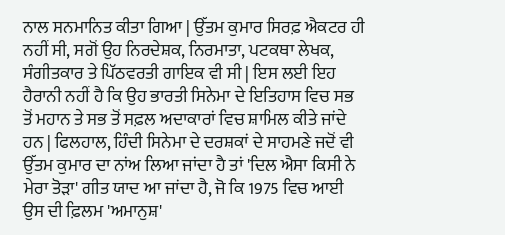ਨਾਲ ਸਨਮਾਨਿਤ ਕੀਤਾ ਗਿਆ | ਉੱਤਮ ਕੁਮਾਰ ਸਿਰਫ਼ ਐਕਟਰ ਹੀ ਨਹੀਂ ਸੀ, ਸਗੋਂ ਉਹ ਨਿਰਦੇਸ਼ਕ, ਨਿਰਮਾਤਾ, ਪਟਕਥਾ ਲੇਖਕ, ਸੰਗੀਤਕਾਰ ਤੇ ਪਿੱਠਵਰਤੀ ਗਾਇਕ ਵੀ ਸੀ | ਇਸ ਲਈ ਇਹ ਹੈਰਾਨੀ ਨਹੀਂ ਹੈ ਕਿ ਉਹ ਭਾਰਤੀ ਸਿਨੇਮਾ ਦੇ ਇਤਿਹਾਸ ਵਿਚ ਸਭ ਤੋਂ ਮਹਾਨ ਤੇ ਸਭ ਤੋਂ ਸਫ਼ਲ ਅਦਾਕਾਰਾਂ ਵਿਚ ਸ਼ਾਮਿਲ ਕੀਤੇ ਜਾਂਦੇ ਹਨ | ਫਿਲਹਾਲ, ਹਿੰਦੀ ਸਿਨੇਮਾ ਦੇ ਦਰਸ਼ਕਾਂ ਦੇ ਸਾਹਮਣੇ ਜਦੋਂ ਵੀ ਉੱਤਮ ਕੁਮਾਰ ਦਾ ਨਾਂਅ ਲਿਆ ਜਾਂਦਾ ਹੈ ਤਾਂ 'ਦਿਲ ਐਸਾ ਕਿਸੀ ਨੇ ਮੇਰਾ ਤੋੜਾ' ਗੀਤ ਯਾਦ ਆ ਜਾਂਦਾ ਹੈ, ਜੋ ਕਿ 1975 ਵਿਚ ਆਈ ਉਸ ਦੀ ਫ਼ਿਲਮ 'ਅਮਾਨੁਸ਼'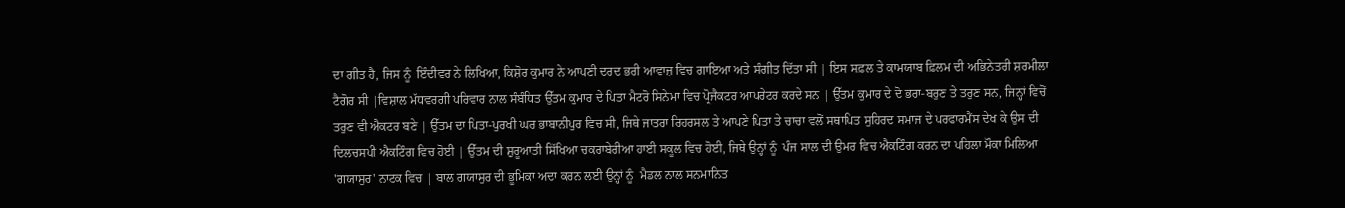ਦਾ ਗੀਤ ਹੈ, ਜਿਸ ਨੂੰ  ਇੰਦੀਵਰ ਨੇ ਲਿਖਿਆ, ਕਿਸ਼ੋਰ ਕੁਮਾਰ ਨੇ ਆਪਣੀ ਦਰਦ ਭਰੀ ਆਵਾਜ਼ ਵਿਚ ਗਾਇਆ ਅਤੇ ਸੰਗੀਤ ਦਿੱਤਾ ਸੀ | ਇਸ ਸਫ਼ਲ ਤੇ ਕਾਮਯਾਬ ਫ਼ਿਲਮ ਦੀ ਅਭਿਨੇਤਰੀ ਸ਼ਰਮੀਲਾ ਟੈਗੋਰ ਸੀ |ਵਿਸ਼ਾਲ ਮੱਧਵਰਗੀ ਪਰਿਵਾਰ ਨਾਲ ਸੰਬੰਧਿਤ ਉੱਤਮ ਕੁਮਾਰ ਦੇ ਪਿਤਾ ਮੈਟਰੋ ਸਿਨੇਮਾ ਵਿਚ ਪ੍ਰੋਜੈਕਟਰ ਆਪਰੇਟਰ ਕਰਦੇ ਸਨ | ਉੱਤਮ ਕੁਮਾਰ ਦੇ ਦੋ ਭਰਾ-ਬਰੁਣ ਤੇ ਤਰੁਣ ਸਨ, ਜਿਨ੍ਹਾਂ ਵਿਚੋਂ ਤਰੁਣ ਵੀ ਐਕਟਰ ਬਣੇ | ਉੱਤਮ ਦਾ ਪਿਤਾ-ਪੁਰਖੀ ਘਰ ਭਾਬਾਨੀਪੁਰ ਵਿਚ ਸੀ, ਜਿਥੇ ਜਾਤਰਾ ਰਿਹਰਸਲ ਤੇ ਆਪਣੇ ਪਿਤਾ ਤੇ ਚਾਚਾ ਵਲੋਂ ਸਥਾਪਿਤ ਸੁਹਿਰਦ ਸਮਾਜ ਦੇ ਪਰਫਾਰਮੈਂਸ ਦੇਖ ਕੇ ਉਸ ਦੀ ਦਿਲਚਸਪੀ ਐਕਟਿੰਗ ਵਿਚ ਹੋਈ | ਉੱਤਮ ਦੀ ਸ਼ੁਰੂਆਤੀ ਸਿੱਖਿਆ ਚਕਰਾਬੇਰੀਆ ਹਾਈ ਸਕੂਲ ਵਿਚ ਹੋਈ, ਜਿਥੇ ਉਨ੍ਹਾਂ ਨੂੰ  ਪੰਜ ਸਾਲ ਦੀ ਉਮਰ ਵਿਚ ਐਕਟਿੰਗ ਕਰਨ ਦਾ ਪਹਿਲਾ ਮੌਕਾ ਮਿਲਿਆ 'ਗਯਾਸੁਰ' ਨਾਟਕ ਵਿਚ | ਬਾਲ ਗਯਾਸੁਰ ਦੀ ਭੂਮਿਕਾ ਅਦਾ ਕਰਨ ਲਈ ਉਨ੍ਹਾਂ ਨੂੰ  ਮੈਡਲ ਨਾਲ ਸਨਮਾਨਿਤ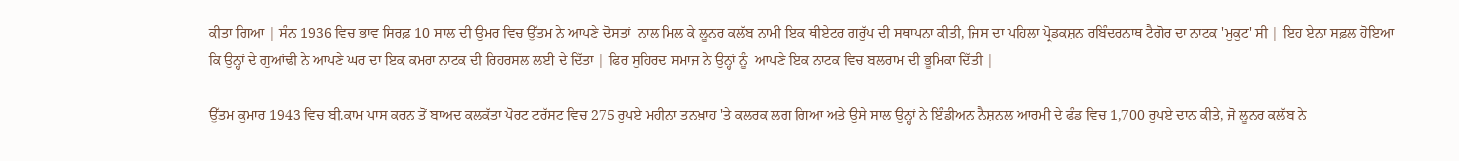ਕੀਤਾ ਗਿਆ | ਸੰਨ 1936 ਵਿਚ ਭਾਵ ਸਿਰਫ਼ 10 ਸਾਲ ਦੀ ਉਮਰ ਵਿਚ ਉੱਤਮ ਨੇ ਆਪਣੇ ਦੋਸਤਾਂ  ਨਾਲ ਮਿਲ ਕੇ ਲੂਨਰ ਕਲੱਬ ਨਾਮੀ ਇਕ ਥੀਏਟਰ ਗਰੁੱਪ ਦੀ ਸਥਾਪਨਾ ਕੀਤੀ, ਜਿਸ ਦਾ ਪਹਿਲਾ ਪ੍ਰੋਡਕਸ਼ਨ ਰਬਿੰਦਰਨਾਥ ਟੈਗੋਰ ਦਾ ਨਾਟਕ 'ਮੁਕੁਟ' ਸੀ | ਇਹ ਏਨਾ ਸਫ਼ਲ ਹੋਇਆ ਕਿ ਉਨ੍ਹਾਂ ਦੇ ਗੁਆਂਢੀ ਨੇ ਆਪਣੇ ਘਰ ਦਾ ਇਕ ਕਮਰਾ ਨਾਟਕ ਦੀ ਰਿਹਰਸਲ ਲਈ ਦੇ ਦਿੱਤਾ | ਫਿਰ ਸੁਹਿਰਦ ਸਮਾਜ ਨੇ ਉਨ੍ਹਾਂ ਨੂੰ  ਆਪਣੇ ਇਕ ਨਾਟਕ ਵਿਚ ਬਲਰਾਮ ਦੀ ਭੂਮਿਕਾ ਦਿੱਤੀ |

ਉੱਤਮ ਕੁਮਾਰ 1943 ਵਿਚ ਬੀ.ਕਾਮ ਪਾਸ ਕਰਨ ਤੋਂ ਬਾਅਦ ਕਲਕੱਤਾ ਪੋਰਟ ਟਰੱਸਟ ਵਿਚ 275 ਰੁਪਏ ਮਹੀਨਾ ਤਨਖ਼ਾਹ 'ਤੇ ਕਲਰਕ ਲਗ ਗਿਆ ਅਤੇ ਉਸੇ ਸਾਲ ਉਨ੍ਹਾਂ ਨੇ ਇੰਡੀਅਨ ਨੈਸ਼ਨਲ ਆਰਮੀ ਦੇ ਫੰਡ ਵਿਚ 1,700 ਰੁਪਏ ਦਾਨ ਕੀਤੇ, ਜੋ ਲੂਨਰ ਕਲੱਬ ਨੇ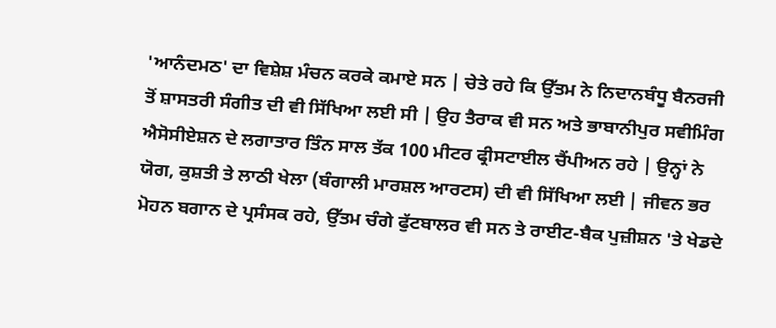'ਆਨੰਦਮਠ' ਦਾ ਵਿਸ਼ੇਸ਼ ਮੰਚਨ ਕਰਕੇ ਕਮਾਏ ਸਨ | ਚੇਤੇ ਰਹੇ ਕਿ ਉੱਤਮ ਨੇ ਨਿਦਾਨਬੰਧੂ ਬੈਨਰਜੀ ਤੋਂ ਸ਼ਾਸਤਰੀ ਸੰਗੀਤ ਦੀ ਵੀ ਸਿੱਖਿਆ ਲਈ ਸੀ | ਉਹ ਤੈਰਾਕ ਵੀ ਸਨ ਅਤੇ ਭਾਬਾਨੀਪੁਰ ਸਵੀਮਿੰਗ ਐਸੋਸੀਏਸ਼ਨ ਦੇ ਲਗਾਤਾਰ ਤਿੰਨ ਸਾਲ ਤੱਕ 100 ਮੀਟਰ ਫ੍ਰੀਸਟਾਈਲ ਚੈਂਪੀਅਨ ਰਹੇ | ਉਨ੍ਹਾਂ ਨੇ ਯੋਗ, ਕੁਸ਼ਤੀ ਤੇ ਲਾਠੀ ਖੇਲਾ (ਬੰਗਾਲੀ ਮਾਰਸ਼ਲ ਆਰਟਸ) ਦੀ ਵੀ ਸਿੱਖਿਆ ਲਈ | ਜੀਵਨ ਭਰ ਮੋਹਨ ਬਗਾਨ ਦੇ ਪ੍ਰਸੰਸਕ ਰਹੇ, ਉੱਤਮ ਚੰਗੇ ਫੁੱਟਬਾਲਰ ਵੀ ਸਨ ਤੇ ਰਾਈਟ-ਬੈਕ ਪੁਜ਼ੀਸ਼ਨ 'ਤੇ ਖੇਡਦੇ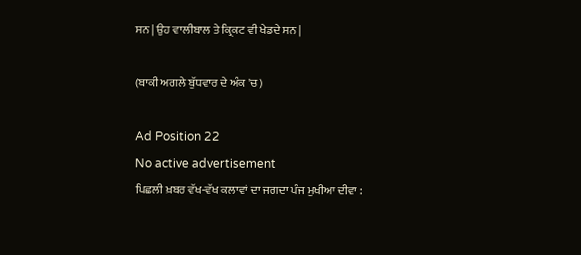ਸਨ | ਉਹ ਵਾਲੀਬਾਲ ਤੇ ਕ੍ਰਿਕਟ ਵੀ ਖੇਡਦੇ ਸਨ |

(ਬਾਕੀ ਅਗਲੇ ਬੁੱਧਵਾਰ ਦੇ ਅੰਕ 'ਚ)

Ad Position 22
No active advertisement
ਪਿਛਲੀ ਖ਼ਬਰ ਵੱਖ-ਵੱਖ ਕਲਾਵਾਂ ਦਾ ਜਗਦਾ ਪੰਜ ਮੁਖੀਆ ਦੀਵਾ :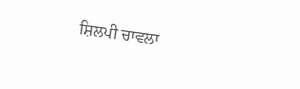ਸ਼ਿਲਪੀ ਚਾਵਲਾ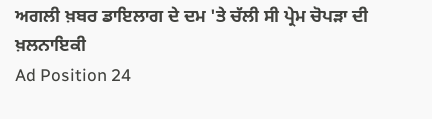ਅਗਲੀ ਖ਼ਬਰ ਡਾਇਲਾਗ ਦੇ ਦਮ 'ਤੇ ਚੱਲੀ ਸੀ ਪ੍ਰੇਮ ਚੋਪੜਾ ਦੀ ਖ਼ਲਨਾਇਕੀ
Ad Position 24